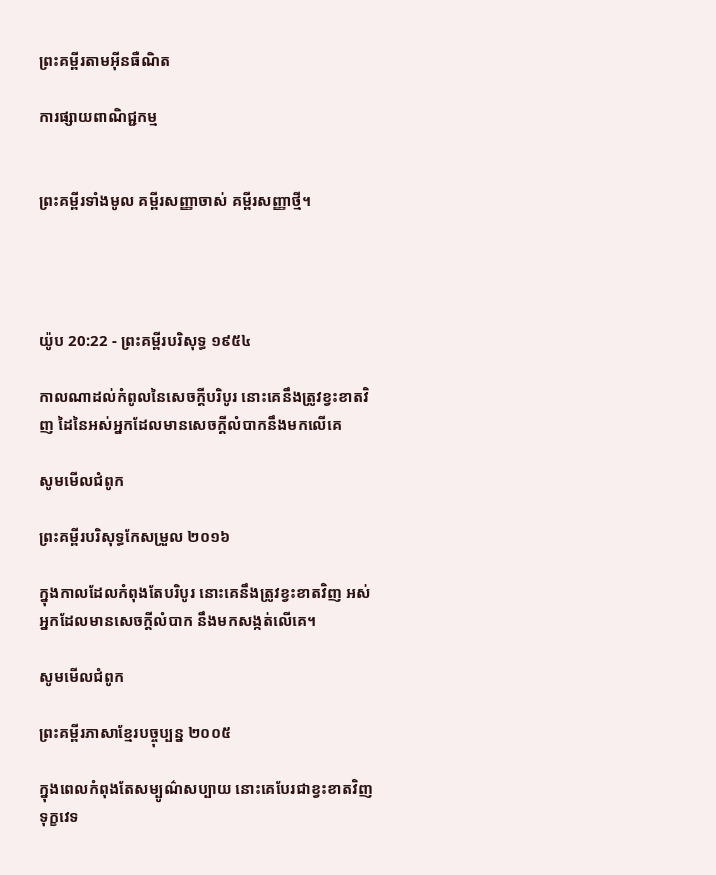ព្រះគម្ពីរតាមអ៊ីនធឺណិត

ការផ្សាយពាណិជ្ជកម្ម


ព្រះគម្ពីរទាំងមូល គម្ពីរសញ្ញាចាស់ គម្ពីរសញ្ញាថ្មី។




យ៉ូប 20:22 - ព្រះគម្ពីរបរិសុទ្ធ ១៩៥៤

កាលណាដល់កំពូលនៃសេចក្ដីបរិបូរ នោះគេនឹងត្រូវខ្វះខាតវិញ ដៃនៃអស់អ្នកដែលមានសេចក្ដីលំបាកនឹងមកលើគេ

សូមមើលជំពូក

ព្រះគម្ពីរបរិសុទ្ធកែសម្រួល ២០១៦

ក្នុងកាលដែលកំពុងតែបរិបូរ នោះគេនឹងត្រូវខ្វះខាតវិញ អស់អ្នកដែលមានសេចក្ដីលំបាក នឹងមកសង្កត់លើគេ។

សូមមើលជំពូក

ព្រះគម្ពីរភាសាខ្មែរបច្ចុប្បន្ន ២០០៥

ក្នុងពេលកំពុងតែសម្បូណ៌‌សប្បាយ នោះគេបែរជាខ្វះខាតវិញ ទុក្ខវេទ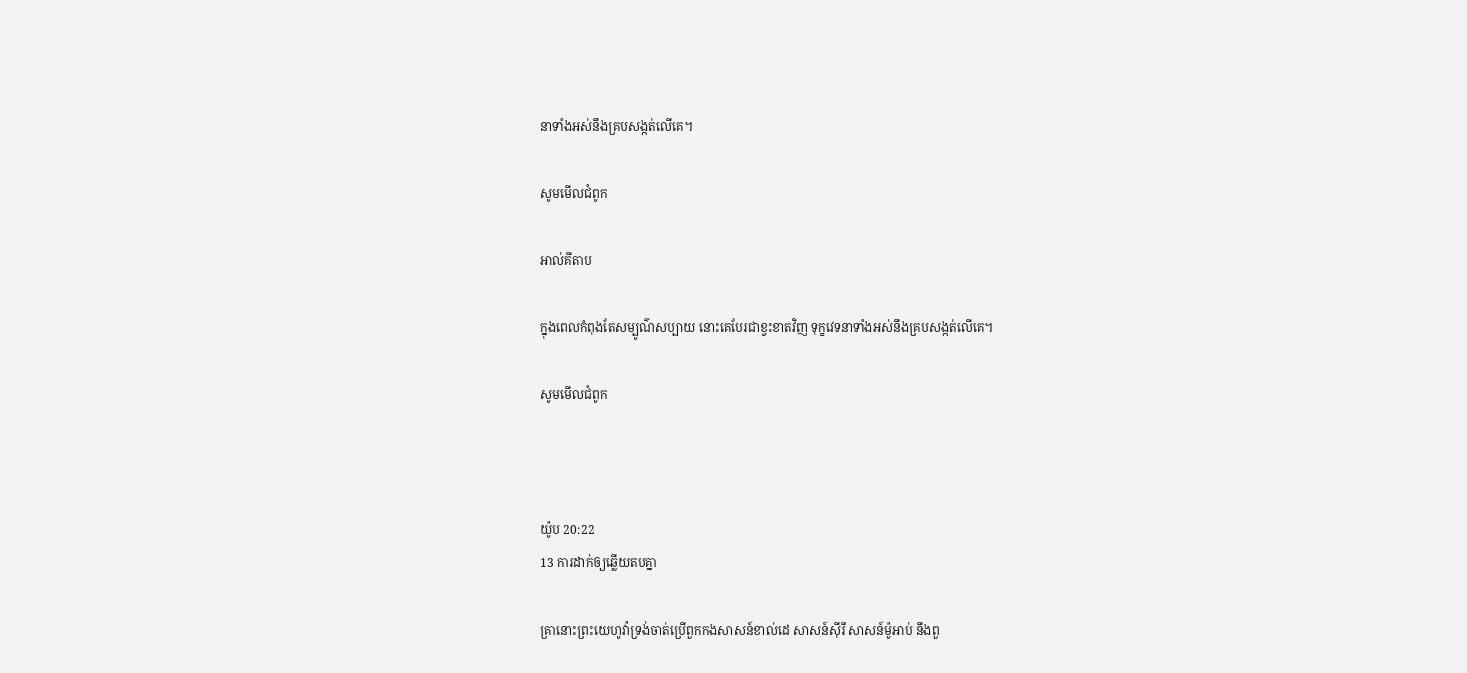នាទាំងអស់នឹងគ្របសង្កត់លើគេ។

សូមមើលជំពូក

អាល់គីតាប

ក្នុងពេលកំពុងតែសម្បូណ៌‌សប្បាយ នោះគេបែរជាខ្វះខាតវិញ ទុក្ខវេទនាទាំងអស់នឹងគ្របសង្កត់លើគេ។

សូមមើលជំពូក



យ៉ូប 20:22
13 ការដាក់ឲ្យឆ្លើយតបគ្នា

គ្រានោះព្រះ‌យេហូវ៉ាទ្រង់ចាត់ប្រើពួកកងសាសន៍ខាល់ដេ សាសន៍ស៊ីរី សាសន៍ម៉ូអាប់ នឹងពួ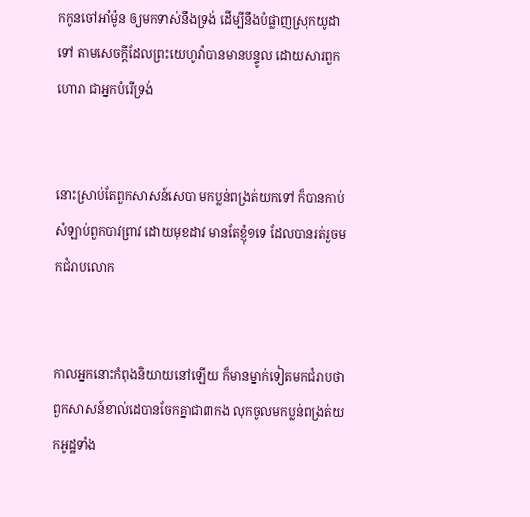កកូនចៅអាំម៉ូន ឲ្យមកទាស់នឹងទ្រង់ ដើម្បីនឹងបំផ្លាញស្រុកយូដាទៅ តាមសេចក្ដីដែលព្រះ‌យេហូវ៉ាបានមានបន្ទូល ដោយ‌សារពួកហោរា ជាអ្នកបំរើទ្រង់


នោះស្រាប់តែពួកសាសន៍សេបា មកប្លន់ពង្រត់យកទៅ ក៏បានកាប់សំឡាប់ពួកបាវព្រាវ ដោយមុខដាវ មានតែខ្ញុំ១ទេ ដែលបានរត់រួចមកជំរាបលោក


កាលអ្នកនោះកំពុងនិយាយនៅឡើយ ក៏មានម្នាក់ទៀតមកជំរាបថា ពួកសាសន៍ខាល់ដេបានចែកគ្នាជា៣កង លុកចូលមកប្លន់ពង្រត់យកអូដ្ឋទាំង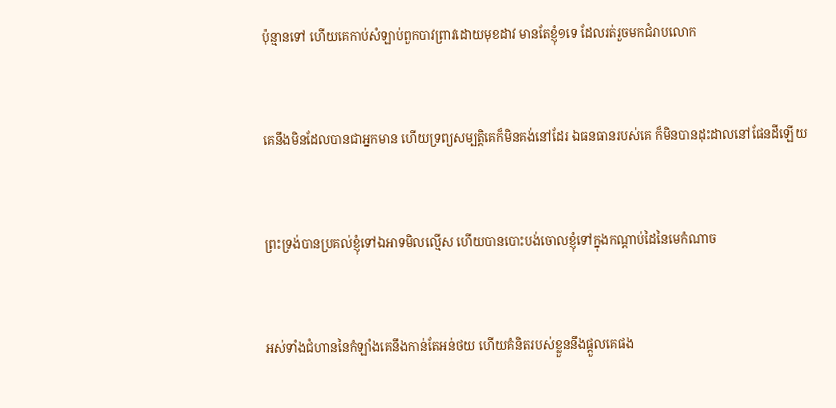ប៉ុន្មានទៅ ហើយគេកាប់សំឡាប់ពួកបាវ‌ព្រាវដោយមុខដាវ មានតែខ្ញុំ១ទេ ដែលរត់រួចមកជំរាបលោក


គេនឹងមិនដែលបានជាអ្នកមាន ហើយទ្រព្យសម្បត្តិគេក៏មិនគង់នៅដែរ ឯធន‌ធានរបស់គេ ក៏មិនបានដុះ‌ដាលនៅផែនដីឡើយ


ព្រះ‌ទ្រង់បានប្រគល់ខ្ញុំទៅឯអាទមិលល្មើស ហើយបានបោះ‌បង់ចោលខ្ញុំទៅក្នុងកណ្តាប់ដៃនៃមេកំណាច


អស់ទាំងជំហាននៃកំឡាំងគេនឹងកាន់តែអន់ថយ ហើយគំនិតរបស់ខ្លួននឹងផ្តួលគេផង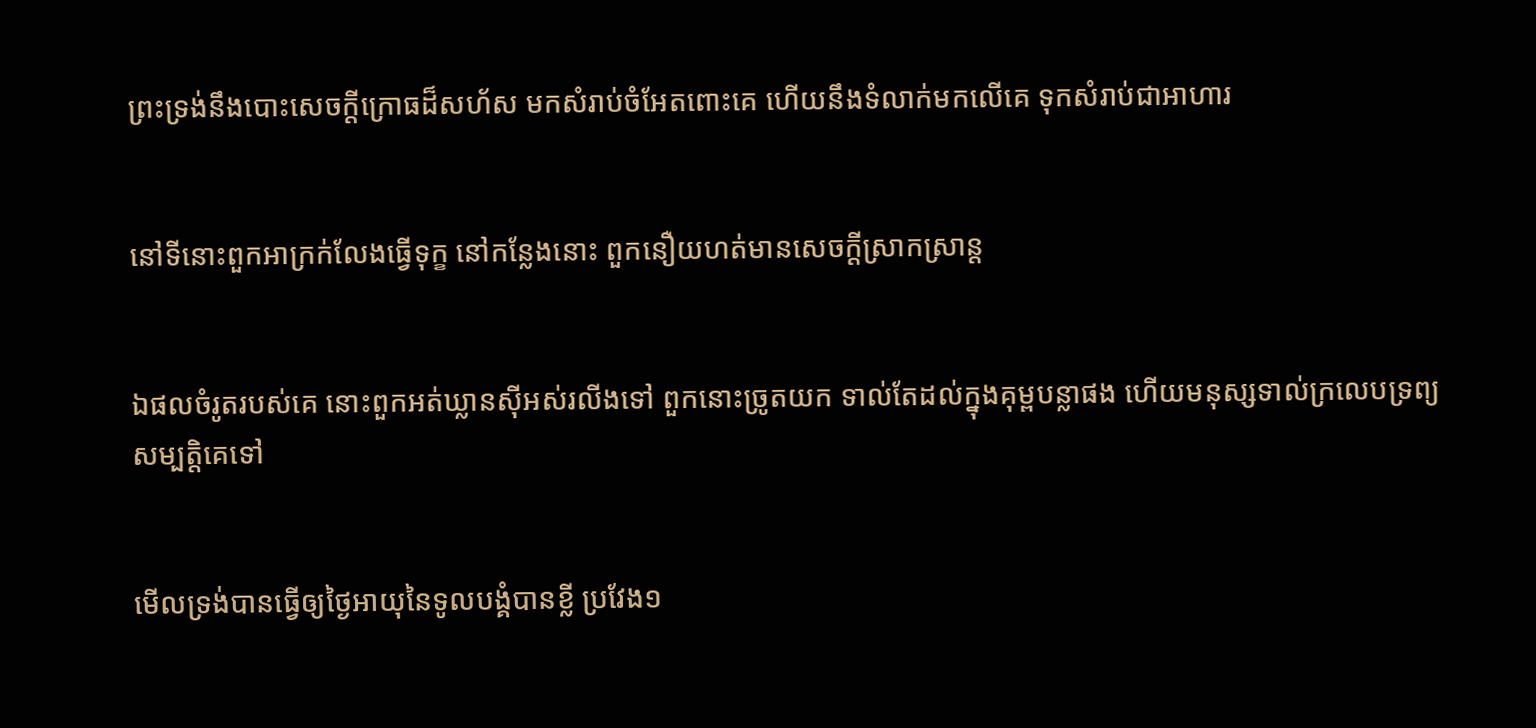ព្រះទ្រង់នឹងបោះសេចក្ដីក្រោធដ៏សហ័ស មកសំរាប់ចំអែតពោះគេ ហើយនឹងទំលាក់មកលើគេ ទុកសំរាប់ជាអាហារ


នៅទីនោះពួកអាក្រក់លែងធ្វើទុក្ខ នៅកន្លែងនោះ ពួកនឿយ‌ហត់មានសេចក្ដីស្រាក‌ស្រាន្ត


ឯផលចំរូតរបស់គេ នោះពួកអត់‌ឃ្លានស៊ីអស់រលីងទៅ ពួកនោះច្រូតយក ទាល់តែដល់ក្នុងគុម្ពបន្លាផង ហើយមនុស្សទាល់ក្រលេបទ្រព្យសម្បត្តិគេទៅ


មើលទ្រង់បានធ្វើឲ្យថ្ងៃអាយុនៃទូលបង្គំបានខ្លី ប្រវែង១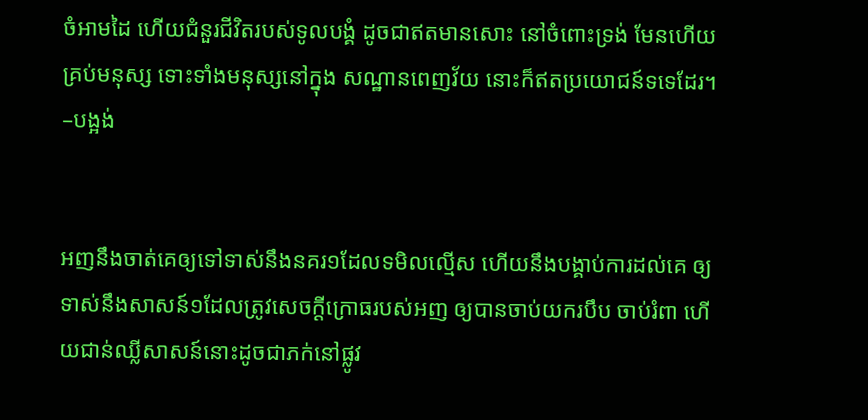ចំអាមដៃ ហើយជំនួរជីវិតរបស់ទូលបង្គំ ដូចជាឥតមានសោះ នៅចំពោះទ្រង់ មែនហើយ គ្រប់មនុស្ស ទោះទាំងមនុស្សនៅក្នុង សណ្ឋានពេញវ័យ នោះក៏ឥតប្រយោជន៍ទទេដែរ។ –បង្អង់


អញនឹងចាត់គេឲ្យទៅទាស់នឹងនគរ១ដែលទមិលល្មើស ហើយនឹងបង្គាប់ការដល់គេ ឲ្យទាស់នឹងសាសន៍១ដែលត្រូវសេចក្ដីក្រោធរបស់អញ ឲ្យបានចាប់យករបឹប ចាប់រំពា ហើយជាន់ឈ្លីសាសន៍នោះដូចជាភក់នៅផ្លូវ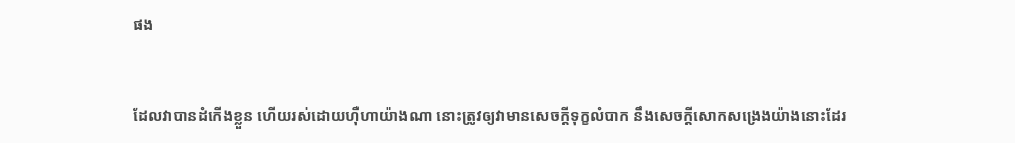ផង


ដែលវាបានដំកើងខ្លួន ហើយរស់ដោយហ៊ឺ‌ហាយ៉ាងណា នោះត្រូវឲ្យវាមានសេចក្ដីទុក្ខលំបាក នឹងសេចក្ដីសោកសង្រេងយ៉ាងនោះដែរ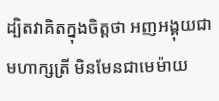ដ្បិតវាគិតក្នុងចិត្តថា អញអង្គុយជាមហា‌ក្សត្រី មិនមែនជាមេម៉ាយ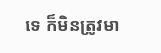ទេ ក៏មិនត្រូវមា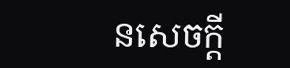នសេចក្ដី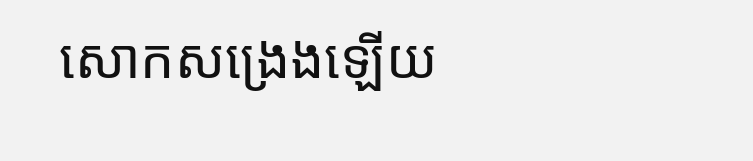សោកសង្រេងឡើយ